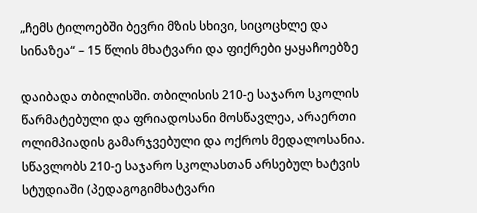„ჩემს ტილოებში ბევრი მზის სხივი, სიცოცხლე და სინაზეა“ – 15 წლის მხატვარი და ფიქრები ყაყაჩოებზე

დაიბადა თბილისში. თბილისის 210-ე საჯარო სკოლის წარმატებული და ფრიადოსანი მოსწავლეა, არაერთი ოლიმპიადის გამარჯვებული და ოქროს მედალოსანია.
სწავლობს 210-ე საჯარო სკოლასთან არსებულ ხატვის სტუდიაში (პედაგოგიმხატვარი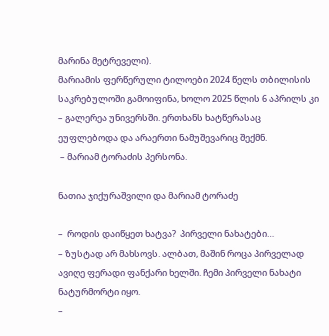მარინა მეტრეველი).
მარიამის ფერწერული ტილოები 2024 წელს თბილისის საკრებულოში გამოიფინა, ხოლო 2025 წლის 6 აპრილს კი – გალერეა უნივერსში. ერთხანს ხატწერასაც ეუფლებოდა და არაერთი ნამუშევარიც შექმნ.
 – მარიამ ტორაძის პერსონა.

ნათია ჯიქურაშვილი და მარიამ ტორაძე

–  როდის დაიწყეთ ხატვა?  პირველი ნახატები…
– ზუსტად არ მახსოვს. ალბათ, მაშინ როცა პირველად ავიღე ფერადი ფანქარი ხელში. ჩემი პირველი ნახატი ნატურმორტი იყო.
–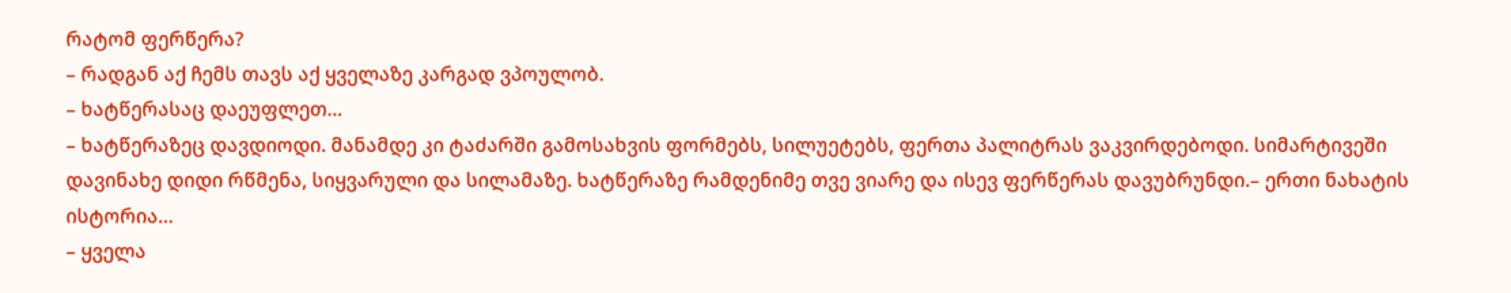რატომ ფერწერა?
– რადგან აქ ჩემს თავს აქ ყველაზე კარგად ვპოულობ.
– ხატწერასაც დაეუფლეთ…
– ხატწერაზეც დავდიოდი. მანამდე კი ტაძარში გამოსახვის ფორმებს, სილუეტებს, ფერთა პალიტრას ვაკვირდებოდი. სიმარტივეში დავინახე დიდი რწმენა, სიყვარული და სილამაზე. ხატწერაზე რამდენიმე თვე ვიარე და ისევ ფერწერას დავუბრუნდი.– ერთი ნახატის ისტორია…
– ყველა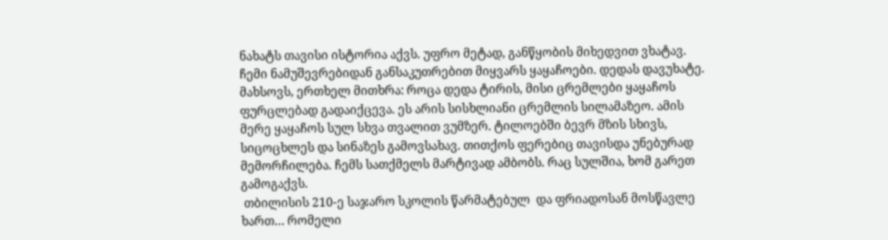ნახატს თავისი ისტორია აქვს. უფრო მეტად, განწყობის მიხედვით ვხატავ.
ჩემი ნამუშევრებიდან განსაკუთრებით მიყვარს ყაყაჩოები. დედას დავუხატე. მახსოვს, ერთხელ მითხრა: როცა დედა ტირის, მისი ცრემლები ყაყაჩოს ფურცლებად გადაიქცევა. ეს არის სისხლიანი ცრემლის სილამაზეო. ამის მერე ყაყაჩოს სულ სხვა თვალით ვუმზერ. ტილოებში ბევრ მზის სხივს, სიცოცხლეს და სინაზეს გამოვსახავ. თითქოს ფერებიც თავისდა უნებურად მემორჩილება. ჩემს სათქმელს მარტივად ამბობს. რაც სულშია, ხომ გარეთ გამოგაქვს.
 თბილისის 210-ე საჯარო სკოლის წარმატებულ  და ფრიადოსან მოსწავლე  ხართ… რომელი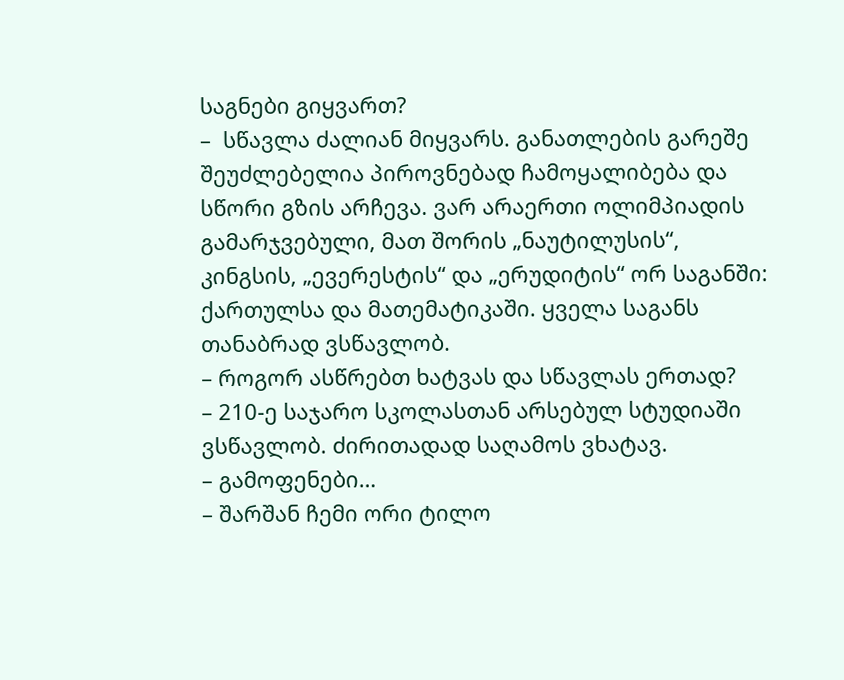საგნები გიყვართ?
–  სწავლა ძალიან მიყვარს. განათლების გარეშე შეუძლებელია პიროვნებად ჩამოყალიბება და სწორი გზის არჩევა. ვარ არაერთი ოლიმპიადის გამარჯვებული, მათ შორის „ნაუტილუსის“, კინგსის, „ევერესტის“ და „ერუდიტის“ ორ საგანში: ქართულსა და მათემატიკაში. ყველა საგანს თანაბრად ვსწავლობ.
– როგორ ასწრებთ ხატვას და სწავლას ერთად?
– 210-ე საჯარო სკოლასთან არსებულ სტუდიაში ვსწავლობ. ძირითადად საღამოს ვხატავ.
– გამოფენები…
– შარშან ჩემი ორი ტილო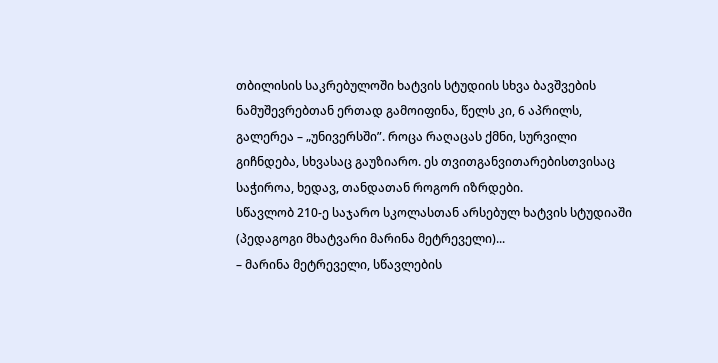თბილისის საკრებულოში ხატვის სტუდიის სხვა ბავშვების ნამუშევრებთან ერთად გამოიფინა, წელს კი, 6 აპრილს, გალერეა – „უნივერსში”. როცა რაღაცას ქმნი, სურვილი გიჩნდება, სხვასაც გაუზიარო. ეს თვითგანვითარებისთვისაც საჭიროა, ხედავ, თანდათან როგორ იზრდები.
სწავლობ 210-ე საჯარო სკოლასთან არსებულ ხატვის სტუდიაში (პედაგოგი მხატვარი მარინა მეტრეველი)...
– მარინა მეტრეველი, სწავლების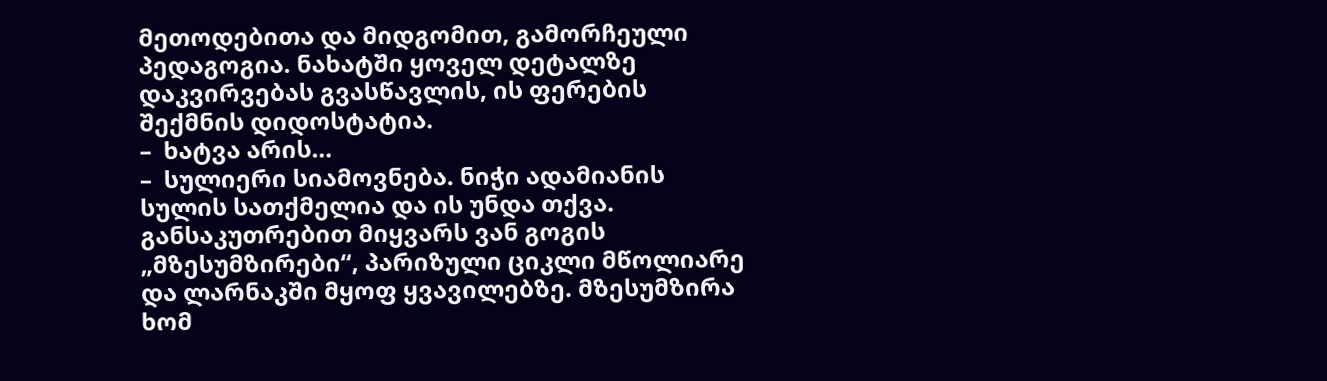მეთოდებითა და მიდგომით, გამორჩეული პედაგოგია. ნახატში ყოველ დეტალზე დაკვირვებას გვასწავლის, ის ფერების შექმნის დიდოსტატია.
–  ხატვა არის…
–  სულიერი სიამოვნება. ნიჭი ადამიანის სულის სათქმელია და ის უნდა თქვა. განსაკუთრებით მიყვარს ვან გოგის „მზესუმზირები“, პარიზული ციკლი მწოლიარე და ლარნაკში მყოფ ყვავილებზე. მზესუმზირა ხომ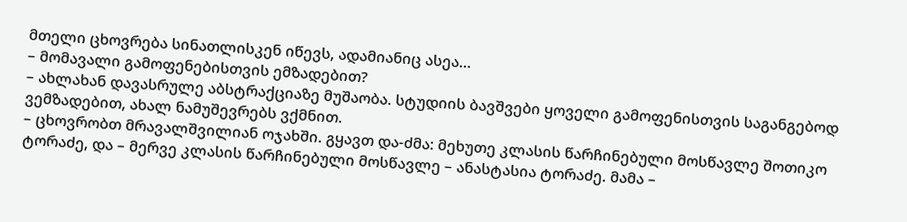მთელი ცხოვრება სინათლისკენ იწევს, ადამიანიც ასეა…
– მომავალი გამოფენებისთვის ემზადებით?
– ახლახან დავასრულე აბსტრაქციაზე მუშაობა. სტუდიის ბავშვები ყოველი გამოფენისთვის საგანგებოდ ვემზადებით, ახალ ნამუშევრებს ვქმნით.
– ცხოვრობთ მრავალშვილიან ოჯახში. გყავთ და-ძმა: მეხუთე კლასის წარჩინებული მოსწავლე შოთიკო ტორაძე, და – მერვე კლასის წარჩინებული მოსწავლე – ანასტასია ტორაძე. მამა –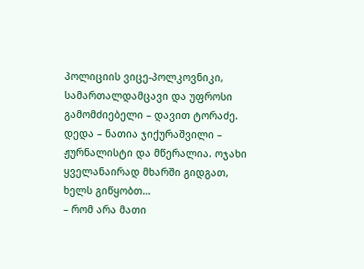პოლიციის ვიცე-პოლკოვნიკი, სამართალდამცავი და უფროსი გამომძიებელი – დავით ტორაძე. დედა – ნათია ჯიქურაშვილი – ჟურნალისტი და მწერალია. ოჯახი ყველანაირად მხარში გიდგათ, ხელს გიწყობთ…
– რომ არა მათი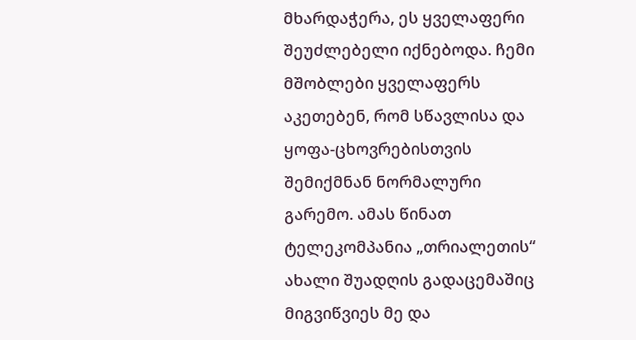მხარდაჭერა, ეს ყველაფერი შეუძლებელი იქნებოდა. ჩემი მშობლები ყველაფერს აკეთებენ, რომ სწავლისა და ყოფა-ცხოვრებისთვის შემიქმნან ნორმალური გარემო. ამას წინათ ტელეკომპანია „თრიალეთის“ ახალი შუადღის გადაცემაშიც მიგვიწვიეს მე და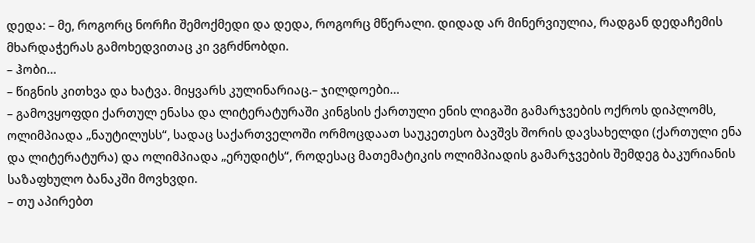დედა: – მე, როგორც ნორჩი შემოქმედი და დედა, როგორც მწერალი. დიდად არ მინერვიულია, რადგან დედაჩემის მხარდაჭერას გამოხედვითაც კი ვგრძნობდი.
– ჰობი…
– წიგნის კითხვა და ხატვა. მიყვარს კულინარიაც.– ჯილდოები…
– გამოვყოფდი ქართულ ენასა და ლიტერატურაში კინგსის ქართული ენის ლიგაში გამარჯვების ოქროს დიპლომს, ოლიმპიადა „ნაუტილუსს“, სადაც საქართველოში ორმოცდაათ საუკეთესო ბავშვს შორის დავსახელდი (ქართული ენა და ლიტერატურა) და ოლიმპიადა „ერუდიტს“, როდესაც მათემატიკის ოლიმპიადის გამარჯვების შემდეგ ბაკურიანის საზაფხულო ბანაკში მოვხვდი.
– თუ აპირებთ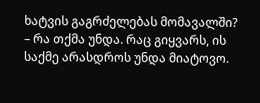ხატვის გაგრძელებას მომავალში?
– რა თქმა უნდა. რაც გიყვარს, ის საქმე არასდროს უნდა მიატოვო.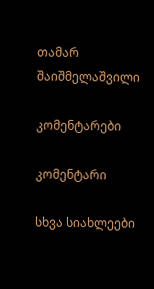თამარ შაიშმელაშვილი

კომენტარები

კომენტარი

სხვა სიახლეები